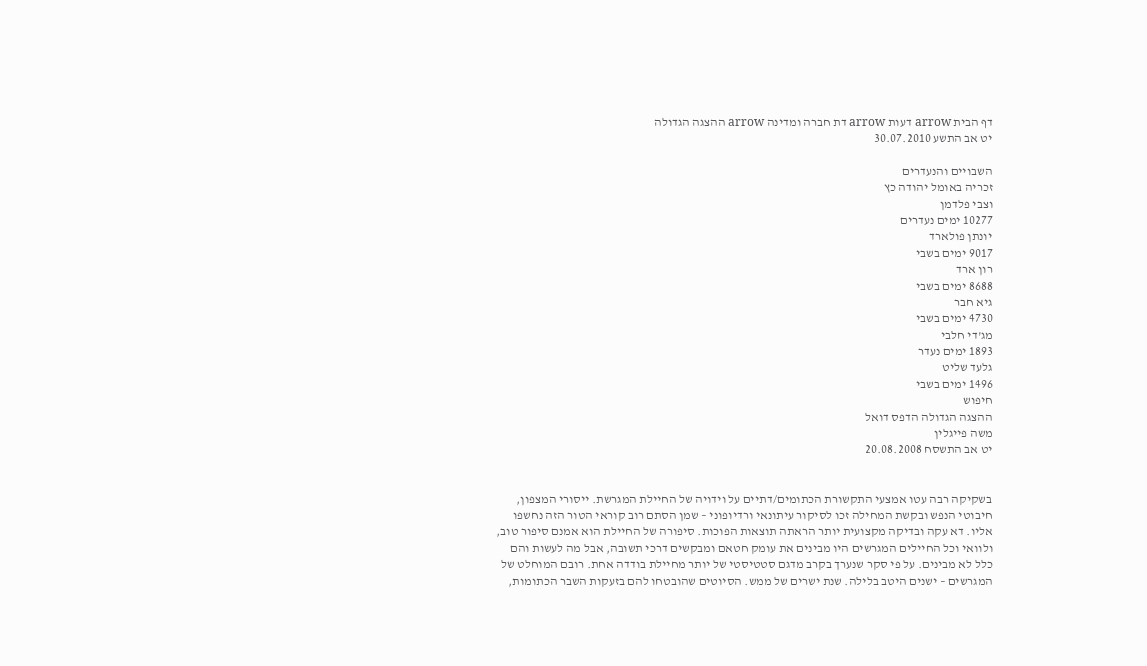דף הבית arrow דעות arrow דת חברה ומדינה arrow ההצגה הגדולה
יט אב התשע 30.07.2010

השבויים והנעדרים
זכריה באומל יהודה כץ
וצבי פלדמן
10277 ימים נעדרים
יונתן פולארד
9017 ימים בשבי
רון ארד
8688 ימים בשבי
גיא חבר
4730 ימים בשבי
מג'די חלבי
1893 ימים נעדר
גלעד שליט
1496 ימים בשבי
חיפוש
ההצגה הגדולה הדפס דואל
משה פייגלין
יט אב התשסח 20.08.2008


בשקיקה רבה עטו אמצעי התקשורת הכתומים/דתיים על וידויה של החיילת המגרשת. ייסורי המצפון, חיבוטי הנפש ובקשת המחילה זכו לסיקור עיתונאי ורדיופוני – שמן הסתם רוב קוראי הטור הזה נחשפו אליו. דא עקה ובדיקה מקצועית יותר הראתה תוצאות הפוכות. סיפורה של החיילת הוא אמנם סיפור טוב, ולוואי וכל החיילים המגרשים היו מבינים את עומק חטאם ומבקשים דרכי תשובה, אבל מה לעשות והם כלל לא מבינים. על פי סקר שנערך בקרב מדגם סטטיסטי של יותר מחיילת בודדה אחת. רובם המוחלט של המגרשים – ישנים היטב בלילה. שנת ישרים של ממש. הסיוטים שהובטחו להם בזעקות השבר הכתומות,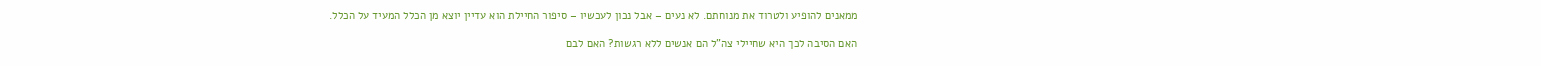ממאנים להופיע ולטרוד את מנוחתם. לא נעים – אבל נכון לעכשיו – סיפור החיילת הוא עדיין יוצא מן הכלל המעיד על הכלל.

האם הסיבה לכך היא שחיילי צה"ל הם אנשים ללא רגשות? האם לבם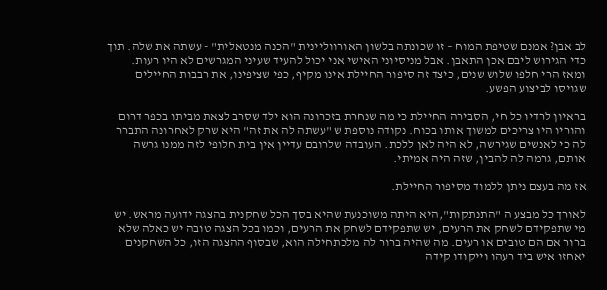לב אבן? אמנם שטיפת המוח – זו שכונתה בלשון האורווליינית "הכנה מנטאלית" - עשתה את שלה. תוך כדי הגירוש ליבם אכן התאבן. אבל מניסיוני האישי אני יכול להעיד שעיני המגרשים לא היו רעות. ומאז הרי חלפו שלוש שנים, כיצד זה סיפור החיילת אינו מקיף, כפי שציפינו, את רבבות החיילים שגויסו לביצוע הפשע.

בראיון לרדיו כל חי, הסבירה החיילת כי מה שנחרת בזכרונה הוא ילד שסרב לצאת מביתו בכפר דרום והוריו היו צריכים למשוך אותו בכוח. נקודה נוספת ש "עשתה לה את זה" היא שרק לאחרונה התברר לה כי לאנשים שגירשה, לא היה לאן ללכת. העובדה שלרובם עדיין אין בית חלופי לזה ממנו גרשה אותם, גרמה לה להבין, שזה היה אמיתי.

אז מה בעצם ניתן ללמוד מסיפור החיילת.

לאורך כל מבצע ה "התנתקות",היא היתה משוכנעת שהיא בסך הכל שחקנית בהצגה ידועה מראש. יש מי שתפקידם לשחק את הרעים, יש שתפקידם לשחק את הרעים, וכמו בכל הצגה טובה יש כאלה שלא ברור אם הם טובים או רעים. מה שהיה ברור לה מלכתחילה הוא, שבסוף ההצגה הזו, כל השחקנים יאחזו איש ביד רעהו וייקודו קידה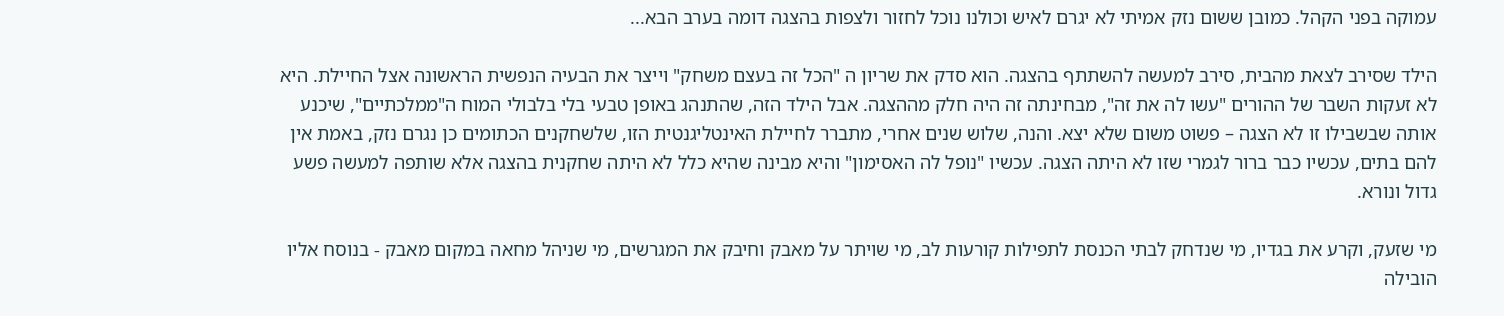עמוקה בפני הקהל. כמובן ששום נזק אמיתי לא יגרם לאיש וכולנו נוכל לחזור ולצפות בהצגה דומה בערב הבא...

הילד שסירב לצאת מהבית, סירב למעשה להשתתף בהצגה. הוא סדק את שריון ה "הכל זה בעצם משחק" וייצר את הבעיה הנפשית הראשונה אצל החיילת. היא לא זעקות השבר של ההורים "עשו לה את זה", מבחינתה זה היה חלק מההצגה. אבל הילד הזה, שהתנהג באופן טבעי בלי בלבולי המוח ה"ממלכתיים", שיכנע אותה שבשבילו זו לא הצגה – פשוט משום שלא יצא. והנה, שלוש שנים אחרי, מתברר לחיילת האינטליגנטית הזו, שלשחקנים הכתומים כן נגרם נזק, באמת אין להם בתים, עכשיו כבר ברור לגמרי שזו לא היתה הצגה. עכשיו "נופל לה האסימון" והיא מבינה שהיא כלל לא היתה שחקנית בהצגה אלא שותפה למעשה פשע גדול ונורא.

מי שזעק, וקרע את בגדיו, מי שנדחק לבתי הכנסת לתפילות קורעות לב, מי שויתר על מאבק וחיבק את המגרשים, מי שניהל מחאה במקום מאבק - בנוסח אליו הובילה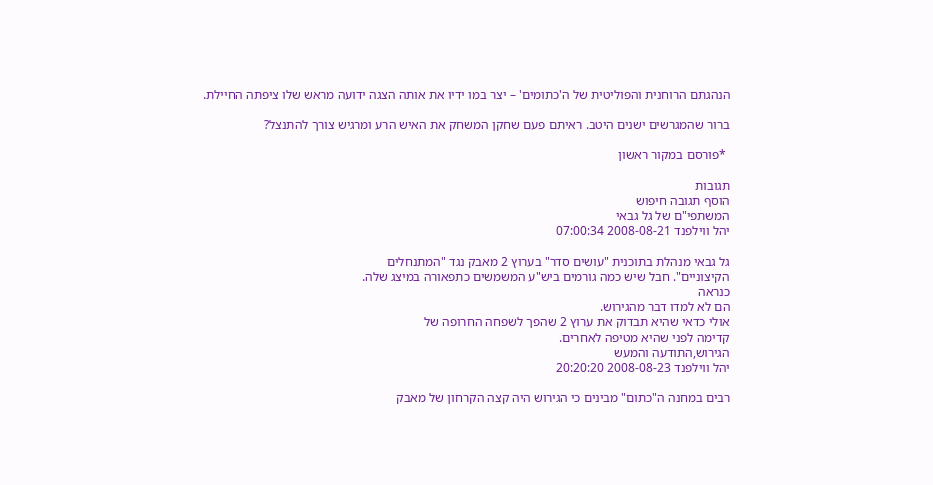הנהגתם הרוחנית והפוליטית של ה'כתומים' – יצר במו ידיו את אותה הצגה ידועה מראש שלו ציפתה החיילת.

ברור שהמגרשים ישנים היטב. ראיתם פעם שחקן המשחק את האיש הרע ומרגיש צורך להתנצל?

 *פורסם במקור ראשון

תגובות
הוסף תגובה חיפוש
המשתפי"ם של גל גבאי
יהל ווילפנד 2008-08-21 07:00:34

גל גבאי מנהלת בתוכנית "עושים סדר" בערוץ 2 מאבק נגד "המתנחלים
הקיצוניים". חבל שיש כמה גורמים ביש"ע המשמשים כתפאורה במיצג שלה.
כנראה
הם לא למדו דבר מהגירוש.
אולי כדאי שהיא תבדוק את ערוץ 2 שהפך לשפחה החרופה של
קדימה לפני שהיא מטיפה לאחרים.
הגירוש,התודעה והמעש
יהל ווילפנד 2008-08-23 20:20:20

רבים במחנה ה"כתום" מבינים כי הגירוש היה קצה הקרחון של מאבק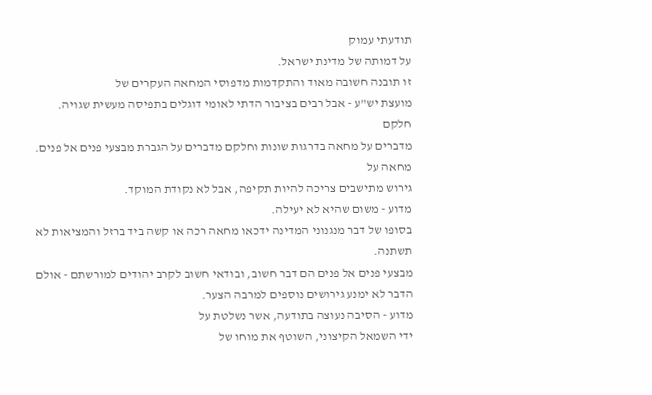תודעתי עמוק
על דמותה של מדינת ישראל.
זו תובנה חשובה מאוד והתקדמות מדפוסי המחאה העקרים של
מועצת יש"ע - אבל רבים בציבור הדתי לאומי דוגלים בתפיסה מעשית שגויה.
חלקם
מדברים על מחאה בדרגות שונות וחלקם מדברים על הגברת מבצעי פנים אל פנים.
מחאה על
גירוש מתישבים צריכה להיות תקיפה, אבל לא נקודת המוקד.
מדוע - משום שהיא לא יעילה.
בסופו של דבר מנגנוני המדינה ידכאו מחאה רכה או קשה ביד ברזל והמציאות לא
תשתנה.
מבצעי פנים אל פנים הם דבר חשוב, ובודאי חשוב לקרב יהודים למורשתם - אולם
הדבר לא ימנע גירושים נוספים למרבה הצער.
מדוע - הסיבה נעוצה בתודעה, אשר נשלטת על
ידי השמאל הקיצוני, השוטף את מוחו של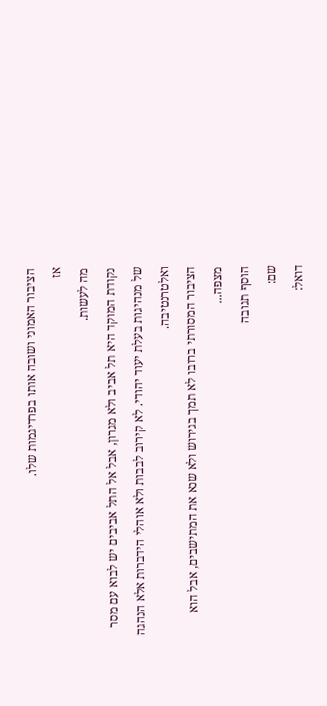הציבור האמוני ושובה אותו בפרדיגמות שלו.
אז
מה לעשות.
נקודת המוקד היא תל אביב ולא מגרון, אבל אל התל אביבים יש לבוא עם מסר
של מנהיגות בעלת יעוד יהודי. לא קירוב לבבות ולא אוהלי הידברות אלא הנהגה
ואלטרנטיבה.
הציבור המסורתי ברובו לא תמך בגירוש ולא שנא את המתישבים, אבל הוא
מצפה...
הוסף תגובה
שם:
דואל: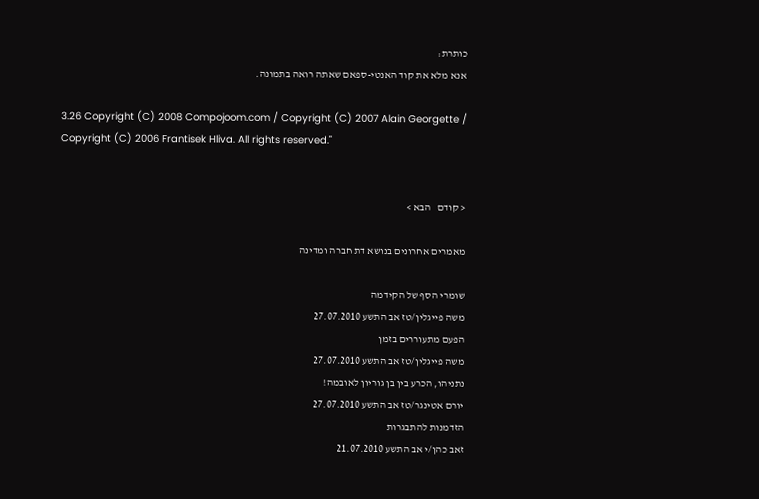כותרת:
אנא מלא את קוד האנטי-ספאם שאתה רואה בתמונה.

3.26 Copyright (C) 2008 Compojoom.com / Copyright (C) 2007 Alain Georgette / Copyright (C) 2006 Frantisek Hliva. All rights reserved."


< קודם   הבא >

מאמרים אחרונים בנושא דת חברה ומדינה

שומרי הסף של הקידמה
משה פייגלין/טז אב התשע 27.07.2010
הפעם מתעוררים בזמן
משה פייגלין/טז אב התשע 27.07.2010
נתניהו, הכרע בין בן גוריון לאובמה!
יורם אטינגר/טז אב התשע 27.07.2010
הזדמנות להתבגרות
זאב כהן/י אב התשע 21.07.2010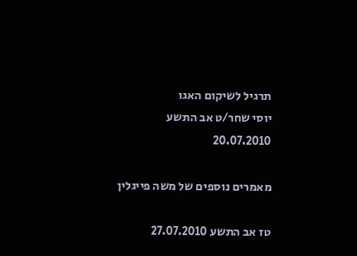תרגיל לשיקום האגו
יוסי שחר/ט אב התשע 20.07.2010

מאמרים נוספים של משה פייגלין

טז אב התשע 27.07.2010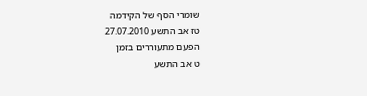שומרי הסף של הקידמה
טז אב התשע 27.07.2010
הפעם מתעוררים בזמן
ט אב התשע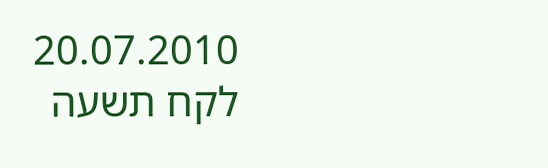20.07.2010
לקח תשעה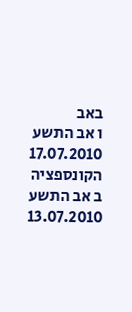באב
ו אב התשע 17.07.2010
הקונספציה
ב אב התשע 13.07.2010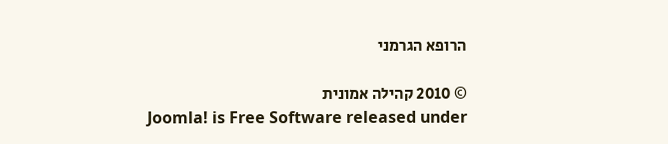הרופא הגרמני

© 2010 קהילה אמונית
Joomla! is Free Software released under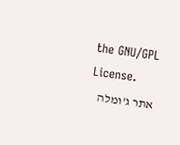the GNU/GPL License.
אתר ג'ומלה